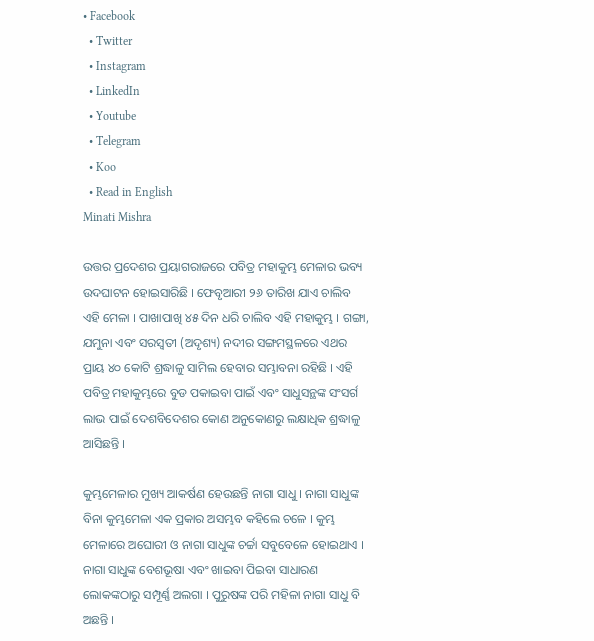• Facebook
  • Twitter
  • Instagram
  • LinkedIn
  • Youtube
  • Telegram
  • Koo
  • Read in English
Minati Mishra

ଉତ୍ତର ପ୍ରଦେଶର ପ୍ରୟାଗରାଜରେ ପବିତ୍ର ମହାକୁମ୍ଭ ମେଳାର ଭବ୍ୟ ଉଦଘାଟନ ହୋଇସାରିଛି । ଫେବୃଆରୀ ୨୬ ତାରିଖ ଯାଏ ଚାଲିବ ଏହି ମେଳା । ପାଖାପାଖି ୪୫ ଦିନ ଧରି ଚାଲିବ ଏହି ମହାକୁମ୍ଭ । ଗଙ୍ଗା, ଯମୁନା ଏବଂ ସରସ୍ୱତୀ (ଅଦୃଶ୍ୟ) ନଦୀର ସଙ୍ଗମସ୍ଥଳରେ ଏଥର ପ୍ରାୟ ୪୦ କୋଟି ଶ୍ରଦ୍ଧାଳୁ ସାମିଲ ହେବାର ସମ୍ଭାବନା ରହିଛି । ଏହି ପବିତ୍ର ମହାକୁମ୍ଭରେ ବୁଡ ପକାଇବା ପାଇଁ ଏବଂ ସାଧୁସନ୍ଥଙ୍କ ସଂସର୍ଗ ଲାଭ ପାଇଁ ଦେଶବିଦେଶର କୋଣ ଅନୁକୋଣରୁ ଲକ୍ଷାଧିକ ଶ୍ରଦ୍ଧାଳୁ ଆସିଛନ୍ତି ।

କୁମ୍ଭମେଳାର ମୁଖ୍ୟ ଆକର୍ଷଣ ହେଉଛନ୍ତି ନାଗା ସାଧୁ । ନାଗା ସାଧୁଙ୍କ ବିନା କୁମ୍ଭମେଳା ଏକ ପ୍ରକାର ଅସମ୍ଭବ କହିଲେ ଚଳେ । କୁମ୍ଭ ମେଳାରେ ଅଘୋରୀ ଓ ନାଗା ସାଧୁଙ୍କ ଚର୍ଚ୍ଚା ସବୁବେଳେ ହୋଇଥାଏ । ନାଗା ସାଧୁଙ୍କ ବେଶଭୂଷା ଏବଂ ଖାଇବା ପିଇବା ସାଧାରଣ ଲୋକଙ୍କଠାରୁ ସମ୍ପୂର୍ଣ୍ଣ ଅଲଗା । ପୁରୁଷଙ୍କ ପରି ମହିଳା ନାଗା ସାଧୁ ବି ଅଛନ୍ତି ।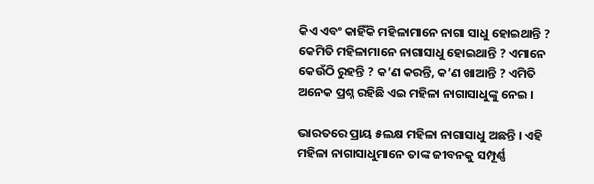କିଏ ଏବଂ କାହିଁକି ମହିଳାମାନେ ନାଗା ସାଧୁ ହୋଇଥାନ୍ତି ? କେମିତି ମହିଳାମାନେ ନାଗାସାଧୁ ହୋଇଥାନ୍ତି ? ଏମାନେ କେଉଁଠି ରୁହନ୍ତି ? କ’ଣ କରନ୍ତି, କ’ଣ ଖାଆନ୍ତି ? ଏମିତି ଅନେକ ପ୍ରଶ୍ନ ରହିଛି ଏଇ ମହିଳା ନାଗାସାଧୁଙ୍କୁ ନେଇ ।

ଭାରତରେ ପ୍ରାୟ ୫ଲକ୍ଷ ମହିଳା ନାଗାସାଧୁ ଅଛନ୍ତି । ଏହି ମହିଳା ନାଗାସାଧୁମାନେ ତାଙ୍କ ଜୀବନକୁ ସମ୍ପୂର୍ଣ୍ଣ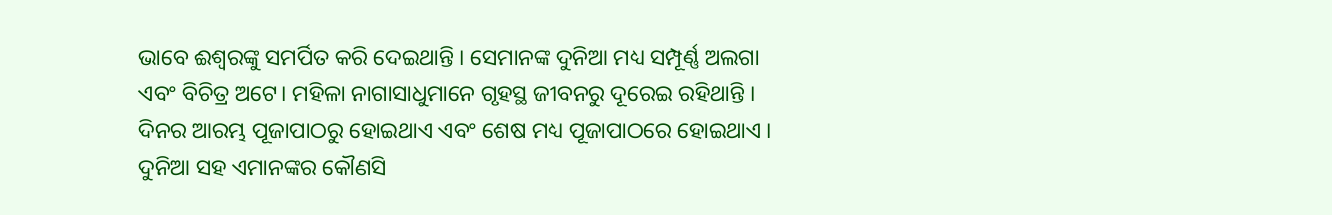ଭାବେ ଈଶ୍ୱରଙ୍କୁ ସମର୍ପିତ କରି ଦେଇଥାନ୍ତି । ସେମାନଙ୍କ ଦୁନିଆ ମଧ୍ୟ ସମ୍ପୂର୍ଣ୍ଣ ଅଲଗା ଏବଂ ବିଚିତ୍ର ଅଟେ। ମହିଳା ନାଗାସାଧୁମାନେ ଗୃହସ୍ଥ ଜୀବନରୁ ଦୂରେଇ ରହିଥାନ୍ତି । ଦିନର ଆରମ୍ଭ ପୂଜାପାଠରୁ ହୋଇଥାଏ ଏବଂ ଶେଷ ମଧ୍ୟ ପୂଜାପାଠରେ ହୋଇଥାଏ । ଦୁନିଆ ସହ ଏମାନଙ୍କର କୌଣସି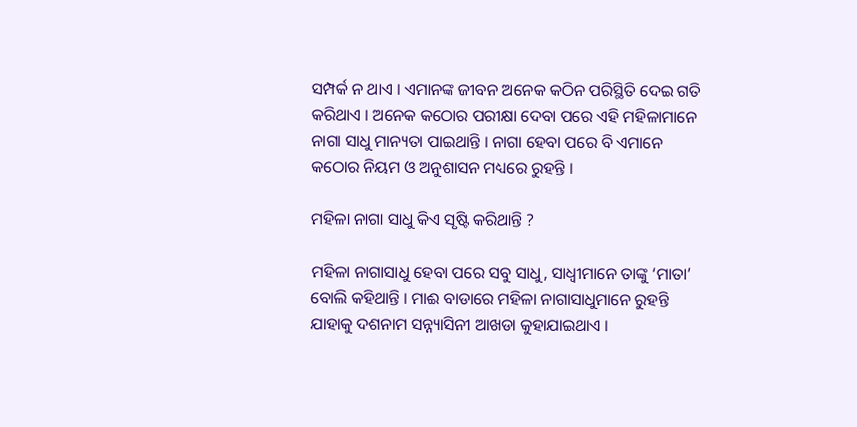ସମ୍ପର୍କ ନ ଥାଏ । ଏମାନଙ୍କ ଜୀବନ ଅନେକ କଠିନ ପରିସ୍ଥିତି ଦେଇ ଗତି କରିଥାଏ । ଅନେକ କଠୋର ପରୀକ୍ଷା ଦେବା ପରେ ଏହି ମହିଳାମାନେ ନାଗା ସାଧୁ ମାନ୍ୟତା ପାଇଥାନ୍ତି । ନାଗା ହେବା ପରେ ବି ଏମାନେ କଠୋର ନିୟମ ଓ ଅନୁଶାସନ ମଧ୍ୟରେ ରୁହନ୍ତି ।

ମହିଳା ନାଗା ସାଧୁ କିଏ ସୃଷ୍ଟି କରିଥାନ୍ତି ?

ମହିଳା ନାଗାସାଧୁ ହେବା ପରେ ସବୁ ସାଧୁ, ସାଧ୍ୱୀମାନେ ତାଙ୍କୁ ‘ମାତା’ ବୋଲି କହିଥାନ୍ତି । ମାଈ ବାଡାରେ ମହିଳା ନାଗାସାଧୁମାନେ ରୁହନ୍ତି ଯାହାକୁ ଦଶନାମ ସନ୍ନ୍ୟାସିନୀ ଆଖଡା କୁହାଯାଇଥାଏ ।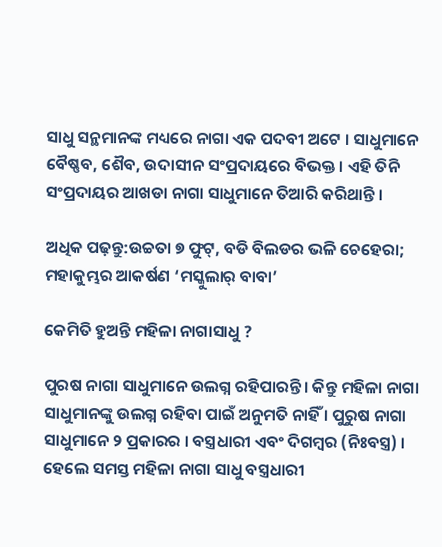ସାଧୁ ସନ୍ଥମାନଙ୍କ ମଧ୍ୟରେ ନାଗା ଏକ ପଦବୀ ଅଟେ । ସାଧୁମାନେ ବୈଷ୍ଣବ, ଶୈବ, ଉଦାସୀନ ସଂପ୍ରଦାୟରେ ବିଭକ୍ତ । ଏହି ତିନି ସଂପ୍ରଦାୟର ଆଖଡା ନାଗା ସାଧୁମାନେ ତିଆରି କରିଥାନ୍ତି ।

ଅଧିକ ପଢ଼ନ୍ତୁ:ଉଚ୍ଚତା ୭ ଫୁଟ୍, ବଡି ବିଲଡର ଭଳି ଚେହେରା; ମହାକୁମ୍ଭର ଆକର୍ଷଣ ‘ମସ୍କୁଲାର୍ ବାବା’

କେମିତି ହୁଅନ୍ତି ମହିଳା ନାଗାସାଧୁ ?

ପୁରଷ ନାଗା ସାଧୁମାନେ ଉଲଗ୍ନ ରହିପାରନ୍ତି । କିନ୍ତୁ ମହିଳା ନାଗା ସାଧୁମାନଙ୍କୁ ଉଲଗ୍ନ ରହିବା ପାଇଁ ଅନୁମତି ନାହିଁ । ପୁରୁଷ ନାଗା ସାଧୁମାନେ ୨ ପ୍ରକାରର । ବସ୍ତ୍ରଧାରୀ ଏବଂ ଦିଗମ୍ବର (ନିଃବସ୍ତ୍ର) । ହେଲେ ସମସ୍ତ ମହିଳା ନାଗା ସାଧୁ ବସ୍ତ୍ରଧାରୀ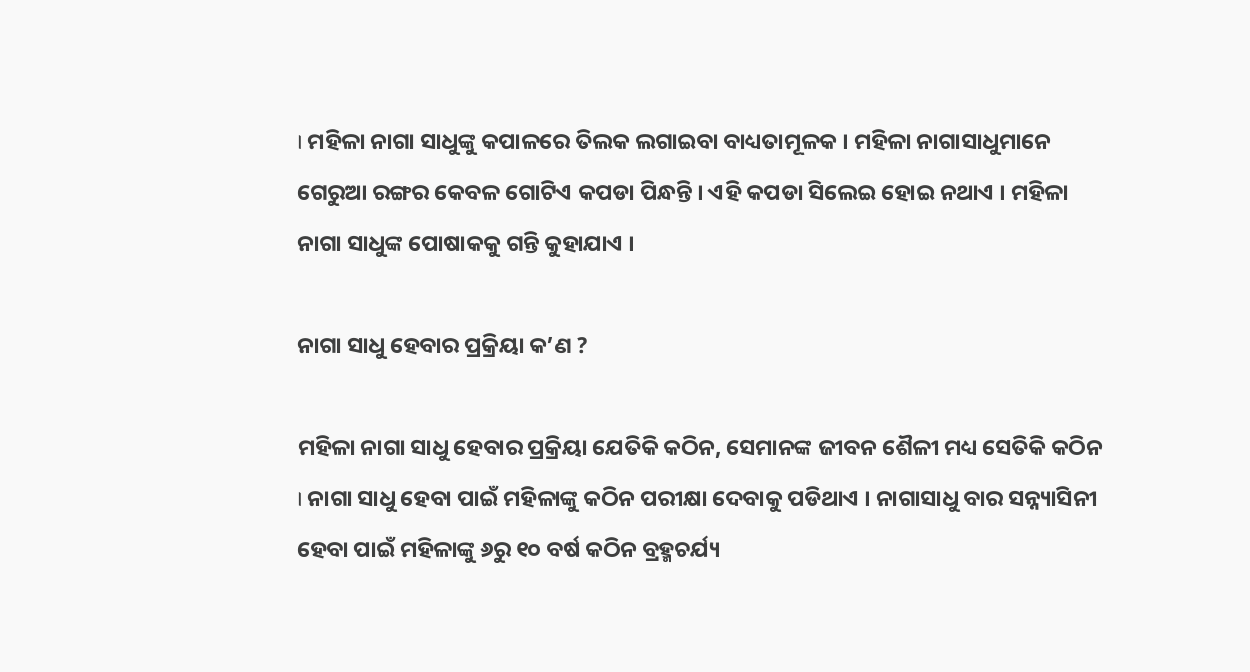। ମହିଳା ନାଗା ସାଧୁଙ୍କୁ କପାଳରେ ତିଲକ ଲଗାଇବା ବାଧ୍ୟତାମୂଳକ । ମହିଳା ନାଗାସାଧୁମାନେ ଗେରୁଆ ରଙ୍ଗର କେବଳ ଗୋଟିଏ କପଡା ପିନ୍ଧନ୍ତି । ଏହି କପଡା ସିଲେଇ ହୋଇ ନଥାଏ । ମହିଳା ନାଗା ସାଧୁଙ୍କ ପୋଷାକକୁ ଗନ୍ତି କୁହାଯାଏ ।

ନାଗା ସାଧୁ ହେବାର ପ୍ରକ୍ରିୟା କ’ଣ ?

ମହିଳା ନାଗା ସାଧୁ ହେବାର ପ୍ରକ୍ରିୟା ଯେତିକି କଠିନ, ସେମାନଙ୍କ ଜୀବନ ଶୈଳୀ ମଧ୍ୟ ସେତିକି କଠିନ । ନାଗା ସାଧୁ ହେବା ପାଇଁ ମହିଳାଙ୍କୁ କଠିନ ପରୀକ୍ଷା ଦେବାକୁ ପଡିଥାଏ । ନାଗାସାଧୁ ବାର ସନ୍ନ୍ୟାସିନୀ ହେବା ପାଇଁ ମହିଳାଙ୍କୁ ୬ରୁ ୧୦ ବର୍ଷ କଠିନ ବ୍ରହ୍ମଚର୍ଯ୍ୟ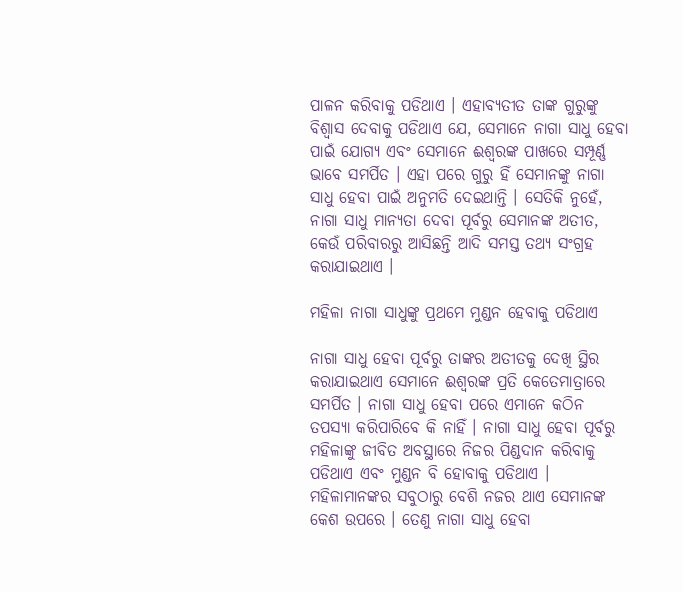ପାଳନ କରିବାକୁ ପଡିଥାଏ । ଏହାବ୍ୟତୀତ ତାଙ୍କ ଗୁରୁଙ୍କୁ ବିଶ୍ୱାସ ଦେବାକୁ ପଡିଥାଏ ଯେ, ସେମାନେ ନାଗା ସାଧୁ ହେବା ପାଇଁ ଯୋଗ୍ୟ ଏବଂ ସେମାନେ ଈଶ୍ୱରଙ୍କ ପାଖରେ ସମ୍ପୂର୍ଣ୍ଣ ଭାବେ ସମର୍ପିତ । ଏହା ପରେ ଗୁରୁ ହିଁ ସେମାନଙ୍କୁ ନାଗା ସାଧୁ ହେବା ପାଇଁ ଅନୁମତି ଦେଇଥାନ୍ତି । ସେତିକି ନୁହେଁ, ନାଗା ସାଧୁ ମାନ୍ୟତା ଦେବା ପୂର୍ବରୁ ସେମାନଙ୍କ ଅତୀତ, କେଉଁ ପରିବାରରୁ ଆସିଛନ୍ତି ଆଦି ସମସ୍ତ ତଥ୍ୟ ସଂଗ୍ରହ କରାଯାଇଥାଏ ।

ମହିଳା ନାଗା ସାଧୁଙ୍କୁ ପ୍ରଥମେ ମୁଣ୍ଡନ ହେବାକୁ ପଡିଥାଏ

ନାଗା ସାଧୁ ହେବା ପୂର୍ବରୁ ତାଙ୍କର ଅତୀତକୁ ଦେଖି ସ୍ଥିର କରାଯାଇଥାଏ ସେମାନେ ଈଶ୍ୱରଙ୍କ ପ୍ରତି କେତେମାତ୍ରାରେ ସମର୍ପିତ । ନାଗା ସାଧୁ ହେବା ପରେ ଏମାନେ କଠିନ ତପସ୍ୟା କରିପାରିବେ କି ନାହିଁ । ନାଗା ସାଧୁ ହେବା ପୂର୍ବରୁ ମହିଳାଙ୍କୁ ଜୀବିତ ଅବସ୍ଥାରେ ନିଜର ପିଣ୍ଡଦାନ କରିବାକୁ ପଡିଥାଏ ଏବଂ ମୁଣ୍ଡନ ବି ହୋବାକୁ ପଡିଥାଏ । ମହିଳାମାନଙ୍କର ସବୁଠାରୁ ବେଶି ନଜର ଥାଏ ସେମାନଙ୍କ କେଶ ଉପରେ । ତେଣୁ ନାଗା ସାଧୁ ହେବା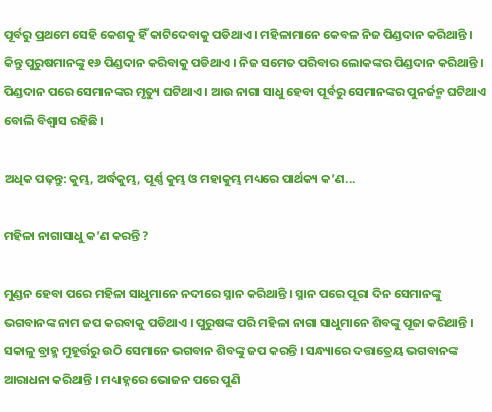ପୂର୍ବରୁ ପ୍ରଥମେ ସେହି କେଶକୁ ହିଁ କାଟିଦେବାକୁ ପଡିଥାଏ । ମହିଳାମାନେ କେବଳ ନିଜ ପିଣ୍ଡଦାନ କରିଥାନ୍ତି । କିନ୍ତୁ ପୁରୁଷମାନଙ୍କୁ ୧୬ ପିଣ୍ଡଦାନ କରିବାକୁ ପଡିଥାଏ । ନିଜ ସମେତ ପରିବାର ଲୋକଙ୍କର ପିଣ୍ଡଦାନ କରିଥାନ୍ତି । ପିଣ୍ଡଦାନ ପରେ ସେମାନଙ୍କର ମୃତ୍ୟୁ ଘଟିଥାଏ । ଆଉ ନାଗା ସାଧୁ ହେବା ପୂର୍ବରୁ ସେମାନଙ୍କର ପୁନର୍ଜନ୍ମ ଘଟିଥାଏ ବୋଲି ବିଶ୍ୱାସ ରହିଛି ।

ଅଧିକ ପଢ଼ନ୍ତୁ: କୁମ୍ଭ, ଅର୍ଦ୍ଧକୁମ୍ଭ, ପୂର୍ଣ୍ଣ କୁମ୍ଭ ଓ ମହାକୁମ୍ଭ ମଧ୍ୟରେ ପାର୍ଥକ୍ୟ କ’ଣ...

ମହିଳା ନାଗାସାଧୁ କ’ଣ କରନ୍ତି ?

ମୁଣ୍ଡନ ହେବା ପରେ ମହିଳା ସାଧୁମାନେ ନଦୀରେ ସ୍ନାନ କରିଥାନ୍ତି । ସ୍ନାନ ପରେ ପୂରା ଦିନ ସେମାନଙ୍କୁ ଭଗବାନଙ୍କ ନାମ ଜପ କରବାକୁ ପଡିଥାଏ । ପୁରୁଷଙ୍କ ପରି ମହିଳା ନାଗା ସାଧୁମାନେ ଶିବଙ୍କୁ ପୂଜା କରିଥାନ୍ତି । ସକାଳୁ ବ୍ରାହ୍ମ ମୁହୂର୍ତ୍ତରୁ ଉଠି ସେମାନେ ଭଗବାନ ଶିବଙ୍କୁ ଜପ କରନ୍ତି । ସନ୍ଧ୍ୟାରେ ଦତ୍ତାତ୍ରେୟ ଭଗବାନଙ୍କ ଆରାଧନା କରିଥାନ୍ତି । ମଧ୍ୟାହ୍ନରେ ଭୋଜନ ପରେ ପୁଣି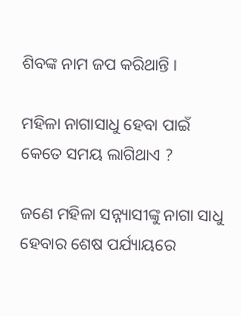ଶିବଙ୍କ ନାମ ଜପ କରିଥାନ୍ତି ।

ମହିଳା ନାଗାସାଧୁ ହେବା ପାଇଁ କେତେ ସମୟ ଲାଗିଥାଏ ?

ଜଣେ ମହିଳା ସନ୍ନ୍ୟାସୀଙ୍କୁ ନାଗା ସାଧୁ ହେବାର ଶେଷ ପର୍ଯ୍ୟାୟରେ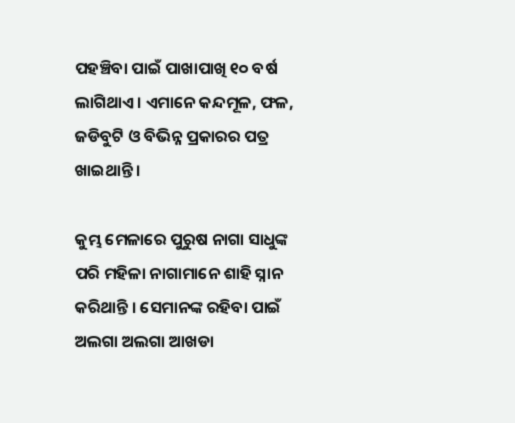ପହଞ୍ଚିବା ପାଇଁ ପାଖାପାଖି ୧୦ ବର୍ଷ ଲାଗିଥାଏ । ଏମାନେ କନ୍ଦମୂଳ, ଫଳ, ଜଡିବୁଟି ଓ ବିଭିନ୍ନ ପ୍ରକାରର ପତ୍ର ଖାଇଥାନ୍ତି ।

କୁମ୍ଭ ମେଳାରେ ପୁରୁଷ ନାଗା ସାଧୁଙ୍କ ପରି ମହିଳା ନାଗାମାନେ ଶାହି ସ୍ନାନ କରିଥାନ୍ତି । ସେମାନଙ୍କ ରହିବା ପାଇଁ ଅଲଗା ଅଲଗା ଆଖଡା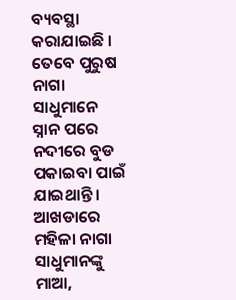ବ୍ୟବସ୍ଥା କରାଯାଇଛି । ତେବେ ପୁରୁଷ ନାଗା ସାଧୁମାନେ ସ୍ନାନ ପରେ ନଦୀରେ ବୁଡ ପକାଇବା ପାଇଁ ଯାଇଥାନ୍ତି । ଆଖଡାରେ ମହିଳା ନାଗା ସାଧୁମାନଙ୍କୁ ମାଆ,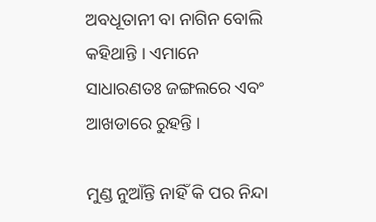ଅବଧୂତାନୀ ବା ନାଗିନ ବୋଲି କହିଥାନ୍ତି । ଏମାନେ ସାଧାରଣତଃ ଜଙ୍ଗଲରେ ଏବଂ ଆଖଡାରେ ରୁହନ୍ତି ।

ମୁଣ୍ଡ ନୁଆଁନ୍ତି ନାହିଁ କି ପର ନିନ୍ଦା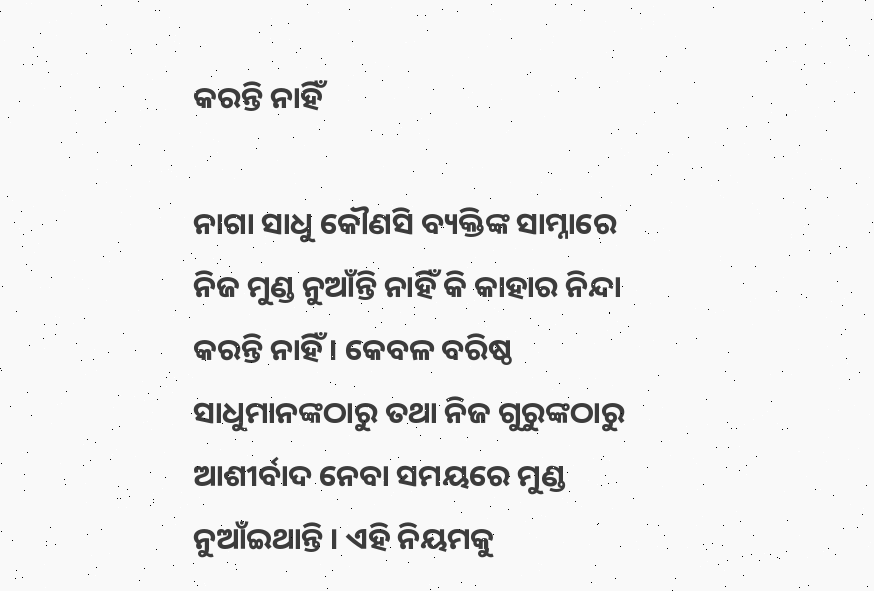କରନ୍ତି ନାହିଁ

ନାଗା ସାଧୁ କୌଣସି ବ୍ୟକ୍ତିଙ୍କ ସାମ୍ନାରେ ନିଜ ମୁଣ୍ଡ ନୁଆଁନ୍ତି ନାହିଁ କି କାହାର ନିନ୍ଦା କରନ୍ତି ନାହିଁ । କେବଳ ବରିଷ୍ଠ ସାଧୁମାନଙ୍କଠାରୁ ତଥା ନିଜ ଗୁରୁଙ୍କଠାରୁ ଆଶୀର୍ବାଦ ନେବା ସମୟରେ ମୁଣ୍ଡ ନୁଆଁଇଥାନ୍ତି । ଏହି ନିୟମକୁ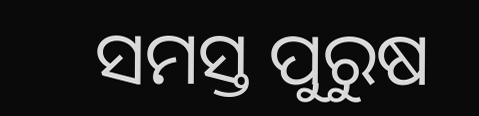ସମସ୍ତ ପୁରୁଷ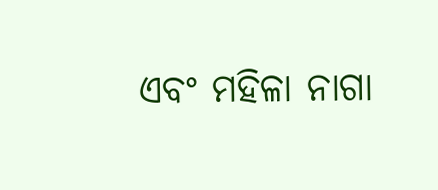ଏବଂ ମହିଳା ନାଗା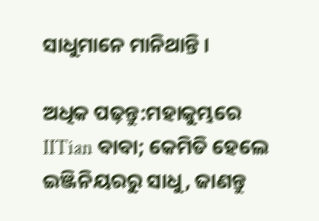ସାଧୁମାନେ ମାନିଥାନ୍ତି ।

ଅଧିକ ପଢ଼ନ୍ତୁ:ମହାକୁମ୍ଭରେ IITian ବାବା; କେମିତି ହେଲେ ଇଞ୍ଜିନିୟରରୁ ସାଧୁ, ଜାଣନ୍ତୁ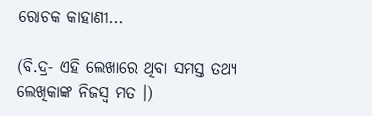ରୋଚକ କାହାଣୀ...

(ବି.ଦ୍ର- ଏହି ଲେଖାରେ ଥିବା ସମସ୍ତ ତଥ୍ୟ ଲେଖିକାଙ୍କ ନିଜସ୍ୱ ମତ ।)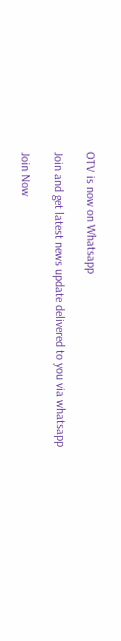OTV is now on Whatsapp

Join and get latest news update delivered to you via whatsapp

Join Now